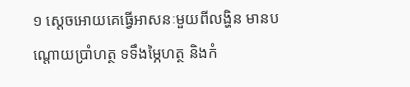១ ស្ដេចអោយគេធ្វើអាសនៈមួយពីលង្ហិន មានបណ្ដោយប្រាំហត្ថ ទទឹងម្ភៃហត្ថ និងកំ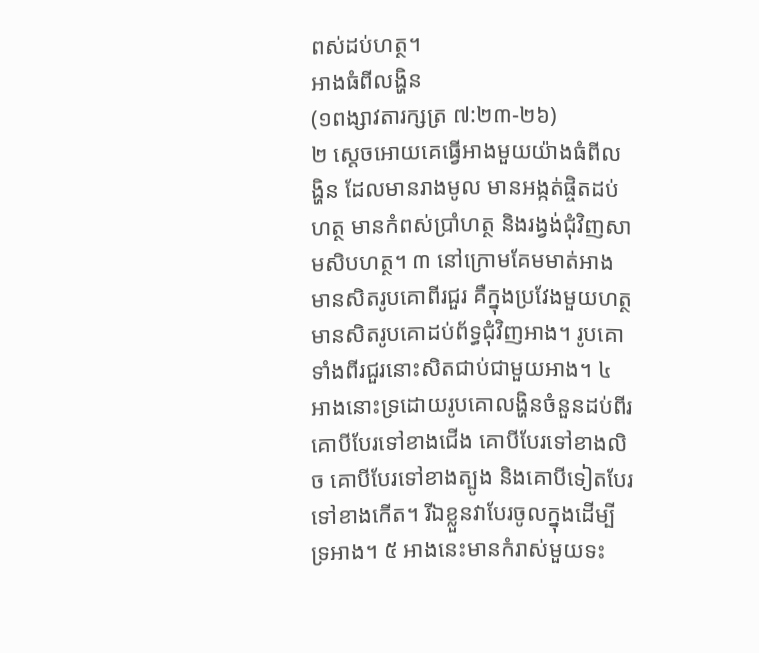ពស់ដប់ហត្ថ។
អាងធំពីលង្ហិន
(១ពង្សាវតារក្សត្រ ៧:២៣-២៦)
២ ស្ដេចអោយគេធ្វើអាងមួយយ៉ាងធំពីលង្ហិន ដែលមានរាងមូល មានអង្កត់ផ្ចិតដប់ហត្ថ មានកំពស់ប្រាំហត្ថ និងរង្វង់ជុំវិញសាមសិបហត្ថ។ ៣ នៅក្រោមគែមមាត់អាង មានសិតរូបគោពីរជួរ គឺក្នុងប្រវែងមួយហត្ថ មានសិតរូបគោដប់ព័ទ្ធជុំវិញអាង។ រូបគោទាំងពីរជួរនោះសិតជាប់ជាមួយអាង។ ៤ អាងនោះទ្រដោយរូបគោលង្ហិនចំនួនដប់ពីរ គោបីបែរទៅខាងជើង គោបីបែរទៅខាងលិច គោបីបែរទៅខាងត្បូង និងគោបីទៀតបែរទៅខាងកើត។ រីឯខ្លួនវាបែរចូលក្នុងដើម្បីទ្រអាង។ ៥ អាងនេះមានកំរាស់មួយទះ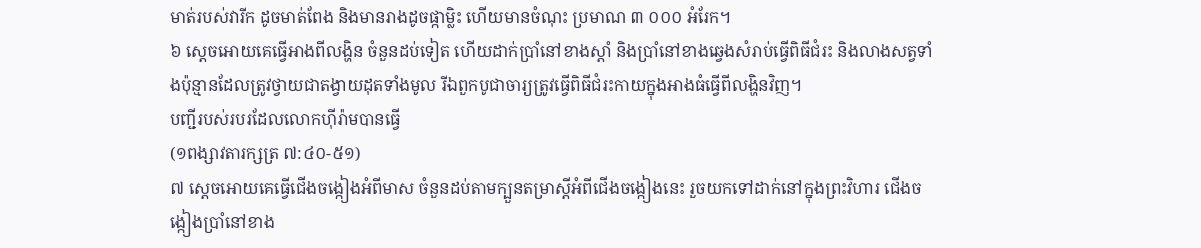មាត់របស់វារីក ដូចមាត់ពែង និងមានរាងដូចផ្កាម្លិះ ហើយមានចំណុះ ប្រមាណ ៣ ០០០ អំរែក។
៦ ស្ដេចអោយគេធ្វើអាងពីលង្ហិន ចំនួនដប់ទៀត ហើយដាក់ប្រាំនៅខាងស្ដាំ និងប្រាំនៅខាងឆ្វេងសំរាប់ធ្វើពិធីជំរះ និងលាងសត្វទាំងប៉ុន្មានដែលត្រូវថ្វាយជាតង្វាយដុតទាំងមូល រីឯពួកបូជាចារ្យត្រូវធ្វើពិធីជំរះកាយក្នុងអាងធំធ្វើពីលង្ហិនវិញ។
បញ្ជីរបស់របរដែលលោកហ៊ីរ៉ាមបានធ្វើ
(១ពង្សាវតារក្សត្រ ៧:៤០-៥១)
៧ ស្ដេចអោយគេធ្វើជើងចង្កៀងអំពីមាស ចំនួនដប់តាមក្បួនតម្រាស្ដីអំពីជើងចង្កៀងនេះ រួចយកទៅដាក់នៅក្នុងព្រះវិហារ ជើងចង្កៀងប្រាំនៅខាង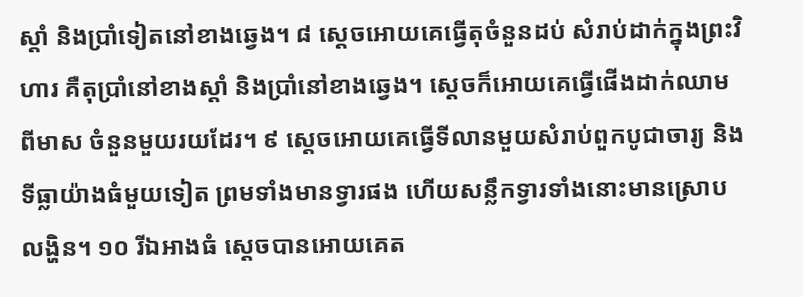ស្ដាំ និងប្រាំទៀតនៅខាងឆ្វេង។ ៨ ស្ដេចអោយគេធ្វើតុចំនួនដប់ សំរាប់ដាក់ក្នុងព្រះវិហារ គឺតុប្រាំនៅខាងស្ដាំ និងប្រាំនៅខាងឆ្វេង។ ស្ដេចក៏អោយគេធ្វើផើងដាក់ឈាមពីមាស ចំនួនមួយរយដែរ។ ៩ ស្ដេចអោយគេធ្វើទីលានមួយសំរាប់ពួកបូជាចារ្យ និងទីធ្លាយ៉ាងធំមួយទៀត ព្រមទាំងមានទ្វារផង ហើយសន្លឹកទ្វារទាំងនោះមានស្រោបលង្ហិន។ ១០ រីឯអាងធំ ស្ដេចបានអោយគេត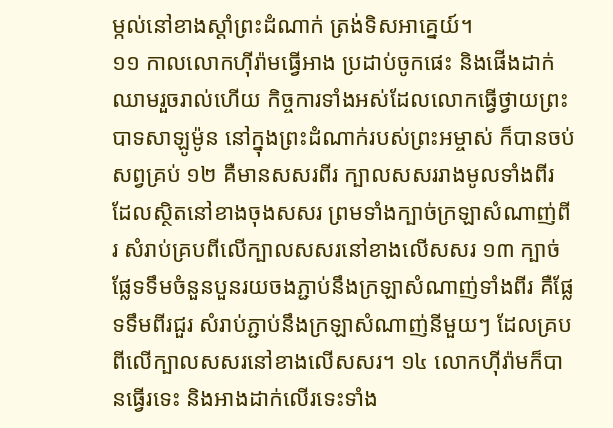ម្កល់នៅខាងស្ដាំព្រះដំណាក់ ត្រង់ទិសអាគ្នេយ៍។
១១ កាលលោកហ៊ីរ៉ាមធ្វើអាង ប្រដាប់ចូកផេះ និងផើងដាក់ឈាមរួចរាល់ហើយ កិច្ចការទាំងអស់ដែលលោកធ្វើថ្វាយព្រះបាទសាឡូម៉ូន នៅក្នុងព្រះដំណាក់របស់ព្រះអម្ចាស់ ក៏បានចប់សព្វគ្រប់ ១២ គឺមានសសរពីរ ក្បាលសសររាងមូលទាំងពីរ ដែលស្ថិតនៅខាងចុងសសរ ព្រមទាំងក្បាច់ក្រឡាសំណាញ់ពីរ សំរាប់គ្របពីលើក្បាលសសរនៅខាងលើសសរ ១៣ ក្បាច់ផ្លែទទឹមចំនួនបួនរយចងភ្ជាប់នឹងក្រឡាសំណាញ់ទាំងពីរ គឺផ្លែទទឹមពីរជួរ សំរាប់ភ្ជាប់នឹងក្រឡាសំណាញ់នីមួយៗ ដែលគ្របពីលើក្បាលសសរនៅខាងលើសសរ។ ១៤ លោកហ៊ីរ៉ាមក៏បានធ្វើរទេះ និងអាងដាក់លើរទេះទាំង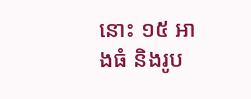នោះ ១៥ អាងធំ និងរូប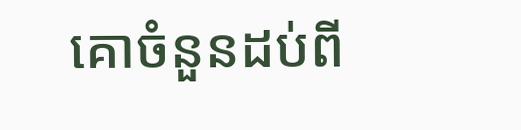គោចំនួនដប់ពី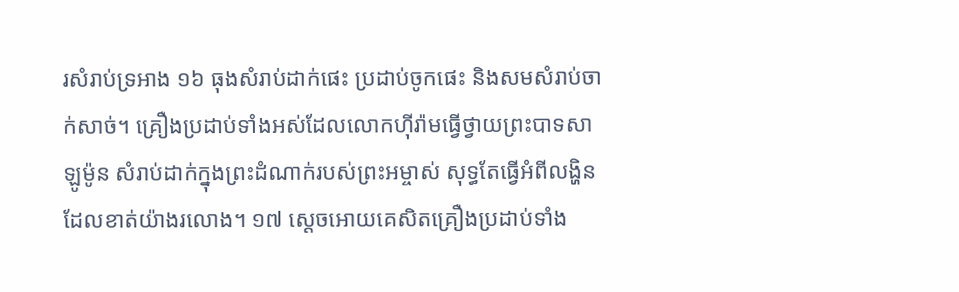រសំរាប់ទ្រអាង ១៦ ធុងសំរាប់ដាក់ផេះ ប្រដាប់ចូកផេះ និងសមសំរាប់ចាក់សាច់។ គ្រឿងប្រដាប់ទាំងអស់ដែលលោកហ៊ីរ៉ាមធ្វើថ្វាយព្រះបាទសាឡូម៉ូន សំរាប់ដាក់ក្នុងព្រះដំណាក់របស់ព្រះអម្ចាស់ សុទ្ធតែធ្វើអំពីលង្ហិន ដែលខាត់យ៉ាងរលោង។ ១៧ ស្ដេចអោយគេសិតគ្រឿងប្រដាប់ទាំង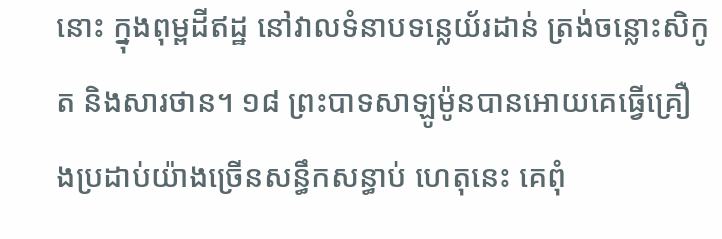នោះ ក្នុងពុម្ពដីឥដ្ឋ នៅវាលទំនាបទន្លេយ័រដាន់ ត្រង់ចន្លោះសិកូត និងសារថាន។ ១៨ ព្រះបាទសាឡូម៉ូនបានអោយគេធ្វើគ្រឿងប្រដាប់យ៉ាងច្រើនសន្ធឹកសន្ធាប់ ហេតុនេះ គេពុំ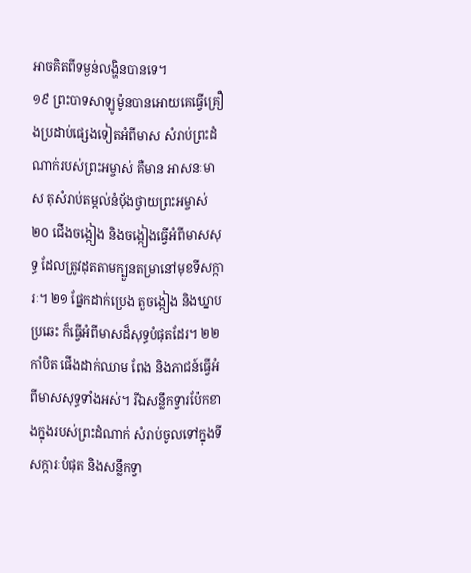អាចគិតពីទម្ងន់លង្ហិនបានទេ។
១៩ ព្រះបាទសាឡូម៉ូនបានអោយគេធ្វើគ្រឿងប្រដាប់ផ្សេងទៀតអំពីមាស សំរាប់ព្រះដំណាក់របស់ព្រះអម្ចាស់ គឺមាន អាសនៈមាស តុសំរាប់តម្កល់នំបុ័ងថ្វាយព្រះអម្ចាស់ ២០ ជើងចង្កៀង និងចង្កៀងធ្វើអំពីមាសសុទ្ធ ដែលត្រូវដុតតាមក្បួនតម្រានៅមុខទីសក្ការៈ។ ២១ ផ្នែកដាក់ប្រេង តួចង្កៀង និងឃ្នាបប្រឆេះ ក៏ធ្វើអំពីមាសដ៏សុទ្ធបំផុតដែរ។ ២២ កាំបិត ផើងដាក់ឈាម ពែង និងភាជន៍ធ្វើអំពីមាសសុទ្ធទាំងអស់។ រីឯសន្លឹកទ្វារប៉ែកខាងក្នុងរបស់ព្រះដំណាក់ សំរាប់ចូលទៅក្នុងទីសក្ការៈបំផុត និងសន្លឹកទ្វា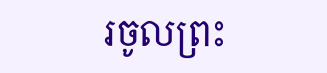រចូលព្រះ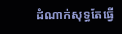ដំណាក់សុទ្ធតែធ្វើ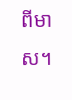ពីមាស។